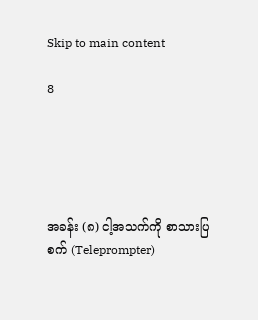Skip to main content

8





အခန်း (၈) ငါ့အသက်ကို စာသားပြစက် (Teleprompter)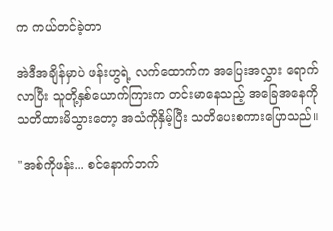က ကယ်တင်ခဲ့တာ

အဲဒီအချိန်မှာပဲ ဖန်းဟွရဲ့ လက်ထောက်က အပြေးအလွှား ရောက်လာပြီး သူတို့နှစ်ယောက်ကြားက တင်းမာနေသည့် အခြေအနေကို သတိထားမိသွားတော့ အသံကိုနှိမ့်ပြီး သတိပေးစကားပြောသည်။

"အစ်ကိုဖန်း... စင်နောက်ဘက်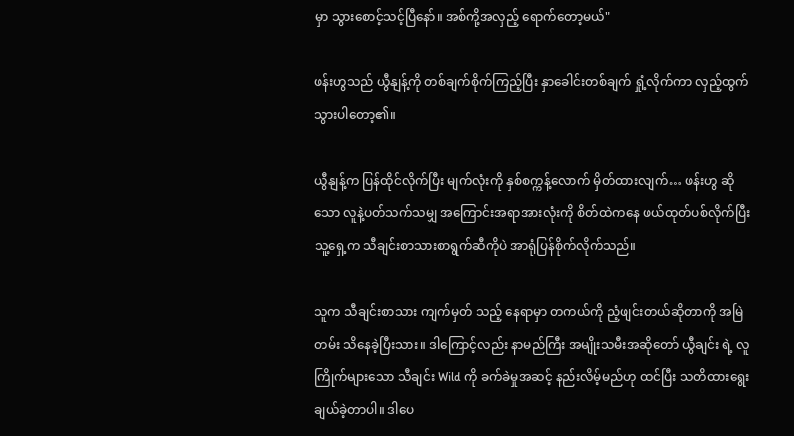မှာ သွားစောင့်သင့်ပြီနော်။ အစ်ကို့အလှည့် ရောက်တော့မယ်"

ဖန်းဟွသည် ယွီနျန့်ကို တစ်ချက်စိုက်ကြည့်ပြီး နှာခေါင်းတစ်ချက် ရှုံ့လိုက်ကာ လှည့်ထွက်သွားပါတော့၏။

ယွီနျန့်က ပြန်ထိုင်လိုက်ပြီး မျက်လုံးကို နှစ်စက္ကန့်လောက် မှိတ်ထားလျက်… ဖန်းဟွ ဆိုသော လူနဲ့ပတ်သက်သမျှ အကြောင်းအရာအားလုံးကို စိတ်ထဲကနေ ဖယ်ထုတ်ပစ်လိုက်ပြီး သူ့ရှေ့က သီချင်းစာသားစာရွက်ဆီကိုပဲ အာရုံပြန်စိုက်လိုက်သည်။

သူက သီချင်းစာသား ကျက်မှတ် သည့် နေရာမှာ တကယ်ကို ညံ့ဖျင်းတယ်ဆိုတာကို အမြဲတမ်း သိနေခဲ့ပြီးသား။ ဒါကြောင့်လည်း နာမည်ကြီး အမျိုးသမီးအဆိုတော် ယွီချင်း ရဲ့ လူကြိုက်များသော သီချင်း Wild ကို ခက်ခဲမှုအဆင့် နည်းလိမ့်မည်ဟု ထင်ပြီး သတိထားရွေးချယ်ခဲ့တာပါ။ ဒါပေ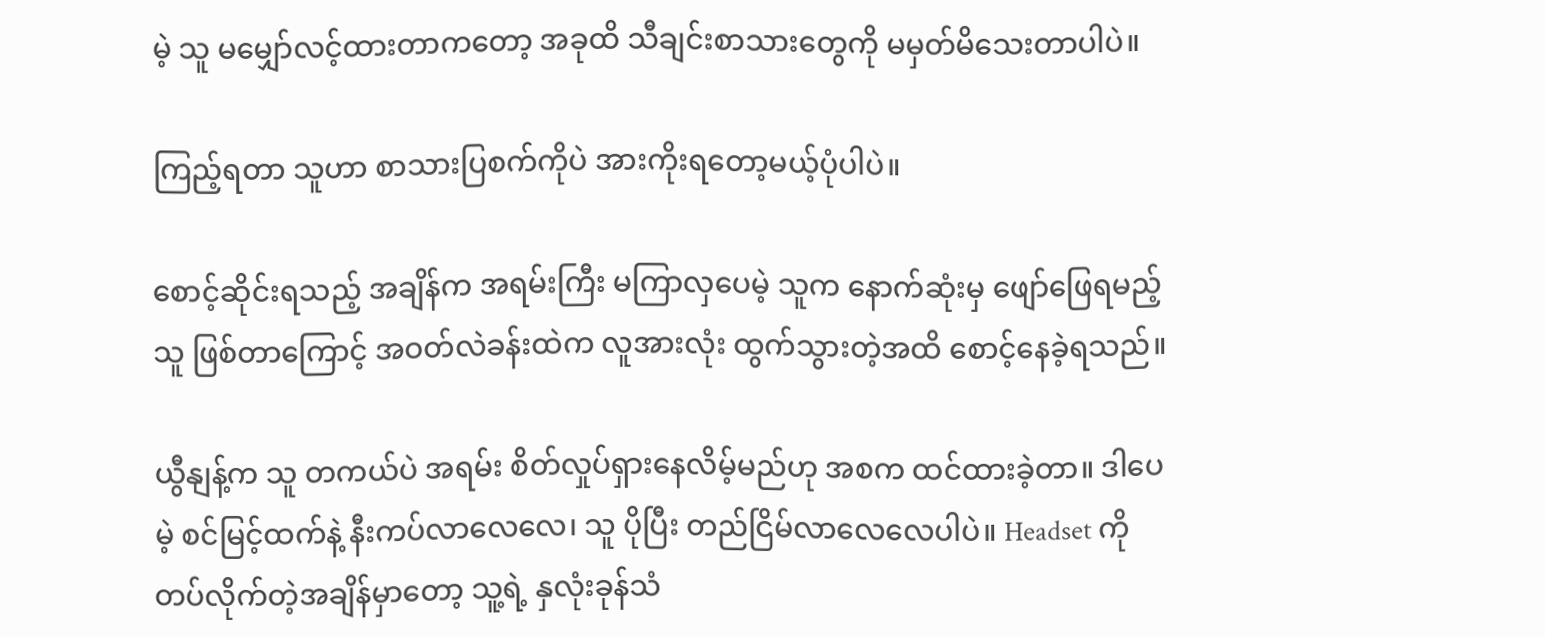မဲ့ သူ မမျှော်လင့်ထားတာကတော့ အခုထိ သီချင်းစာသားတွေကို မမှတ်မိသေးတာပါပဲ။

ကြည့်ရတာ သူဟာ စာသားပြစက်ကိုပဲ အားကိုးရတော့မယ့်ပုံပါပဲ။

စောင့်ဆိုင်းရသည့် အချိန်က အရမ်းကြီး မကြာလှပေမဲ့ သူက နောက်ဆုံးမှ ဖျော်ဖြေရမည့်သူ ဖြစ်တာကြောင့် အဝတ်လဲခန်းထဲက လူအားလုံး ထွက်သွားတဲ့အထိ စောင့်နေခဲ့ရသည်။

ယွီနျန့်က သူ တကယ်ပဲ အရမ်း စိတ်လှုပ်ရှားနေလိမ့်မည်ဟု အစက ထင်ထားခဲ့တာ။ ဒါပေမဲ့ စင်မြင့်ထက်နဲ့ နီးကပ်လာလေလေ၊ သူ ပိုပြီး တည်ငြိမ်လာလေလေပါပဲ။ Headset ကို တပ်လိုက်တဲ့အချိန်မှာတော့ သူ့ရဲ့ နှလုံးခုန်သံ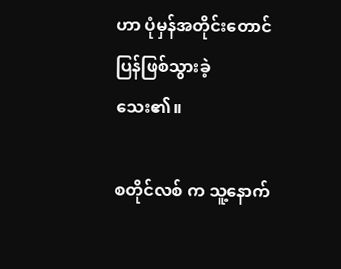ဟာ ပုံမှန်အတိုင်းတောင် ပြန်ဖြစ်သွားခဲ့သေး၏။

စတိုင်လစ် က သူ့နောက်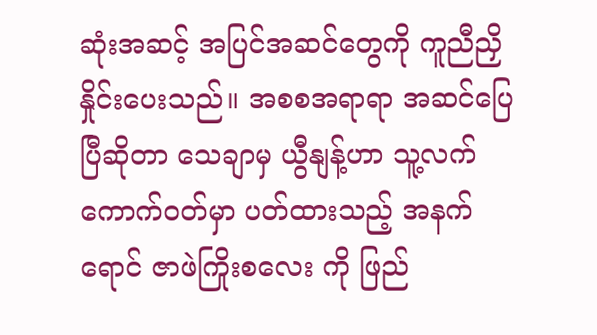ဆုံးအဆင့် အပြင်အဆင်တွေကို ကူညီညှိနှိုင်းပေးသည်။ အစစအရာရာ အဆင်ပြေပြီဆိုတာ သေချာမှ ယွီနျန့်ဟာ သူ့လက်ကောက်ဝတ်မှာ ပတ်ထားသည့် အနက်ရောင် ဇာဖဲကြိုးစလေး ကို ဖြည်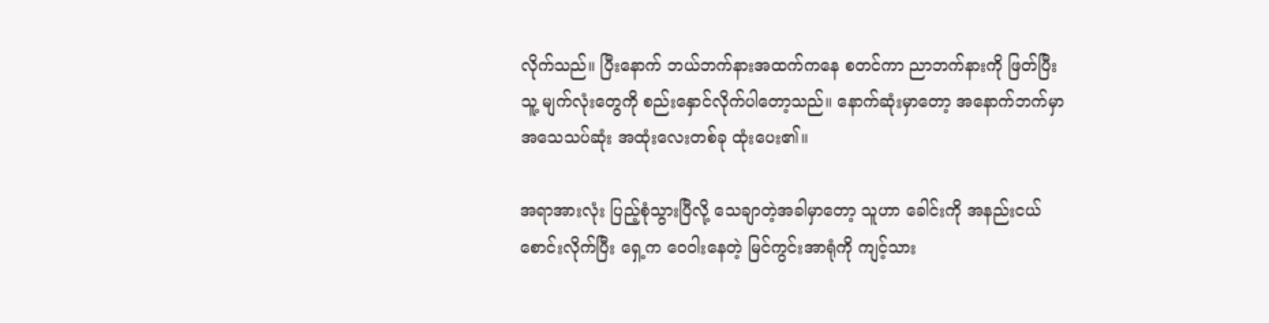လိုက်သည်။ ပြီးနောက် ဘယ်ဘက်နားအထက်ကနေ စတင်ကာ ညာဘက်နားကို ဖြတ်ပြီး သူ့ မျက်လုံးတွေကို စည်းနှောင်လိုက်ပါတော့သည်။ နောက်ဆုံးမှာတော့ အနောက်ဘက်မှာ အသေသပ်ဆုံး အထုံးလေးတစ်ခု ထုံးပေး၏။

အရာအားလုံး ပြည့်စုံသွားပြီလို့ သေချာတဲ့အခါမှာတော့ သူဟာ ခေါင်းကို အနည်းငယ် စောင်းလိုက်ပြီး ရှေ့က ဝေဝါးနေတဲ့ မြင်ကွင်းအာရုံကို ကျင့်သား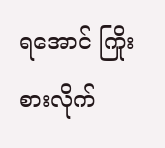ရအောင် ကြိုးစားလိုက်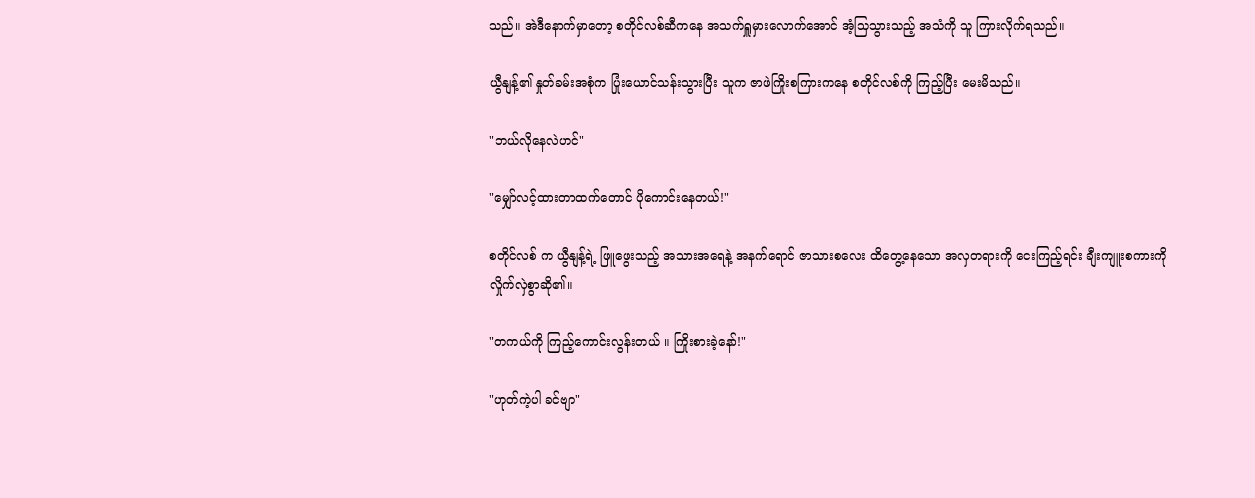သည်။ အဲဒီနောက်မှာတော့ စတိုင်လစ်ဆီကနေ အသက်ရှူမှားလောက်အောင် အံ့သြသွားသည့် အသံကို သူ ကြားလိုက်ရသည်။

ယွီနျန့်၏ နှုတ်ခမ်းအစုံက ပြုံးယောင်သန်းသွားပြီး သူက ဇာဖဲကြိုးစကြားကနေ စတိုင်လစ်ကို ကြည့်ပြီး မေးမိသည်။

"ဘယ်လိုနေလဲဟင်"

"မျှော်လင့်ထားတာထက်တောင် ပိုကောင်းနေတယ်!"

စတိုင်လစ် က ယွီနျန့်ရဲ့ ဖြူဖွေးသည့် အသားအရေနဲ့ အနက်ရောင် ဇာသားစလေး ထိတွေ့နေသော အလှတရားကို ငေးကြည့်ရင်း ချီးကျူးစကားကို လှိုက်လှဲစွာဆို၏။

"တကယ်ကို ကြည့်ကောင်းလွန်းတယ် ။ ကြိုးစားခဲ့နော်!"

"ဟုတ်ကဲ့ပါ ခင်ဗျာ"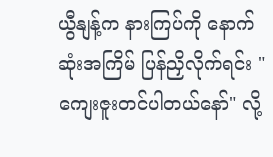ယွီနျန့်က နားကြပ်ကို နောက်ဆုံးအကြိမ် ပြန်ညှိလိုက်ရင်း "ကျေးဇူးတင်ပါတယ်နော်" လို့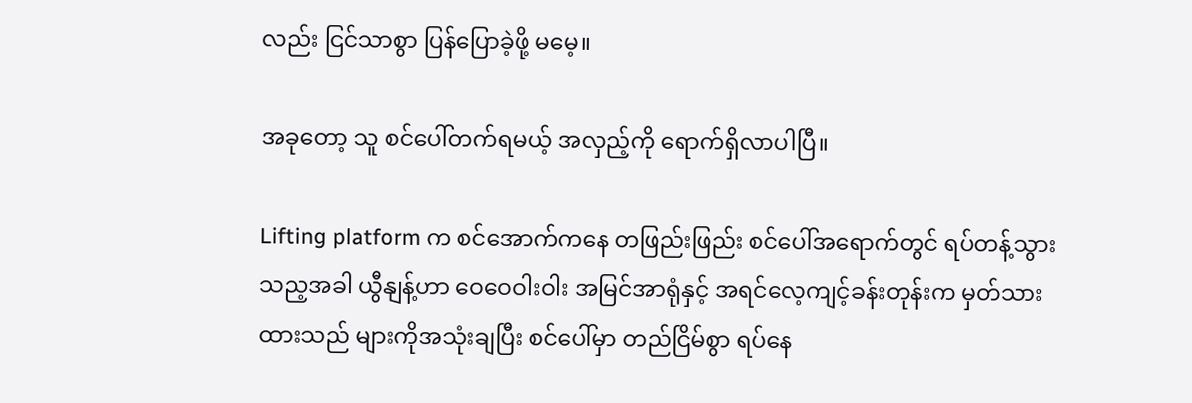လည်း ငြင်သာစွာ ပြန်ပြောခဲ့ဖို့ မမေ့။

အခုတော့ သူ စင်ပေါ်တက်ရမယ့် အလှည့်ကို ရောက်ရှိလာပါပြီ။

Lifting platform က စင်အောက်ကနေ တဖြည်းဖြည်း စင်ပေါ်အရောက်တွင် ရပ်တန့်သွားသည့အခါ ယွီနျန့်ဟာ ဝေဝေဝါးဝါး အမြင်အာရုံနှင့် အရင်လေ့ကျင့်ခန်းတုန်းက မှတ်သားထားသည် များကိုအသုံးချပြီး စင်ပေါ်မှာ တည်ငြိမ်စွာ ရပ်နေ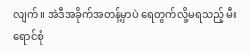လျက်။ အဲဒီအခိုက်အတန့်မှာပဲ ရေတွက်လို့မရသည့် မီးရောင်စုံ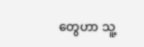တွေဟာ သူ့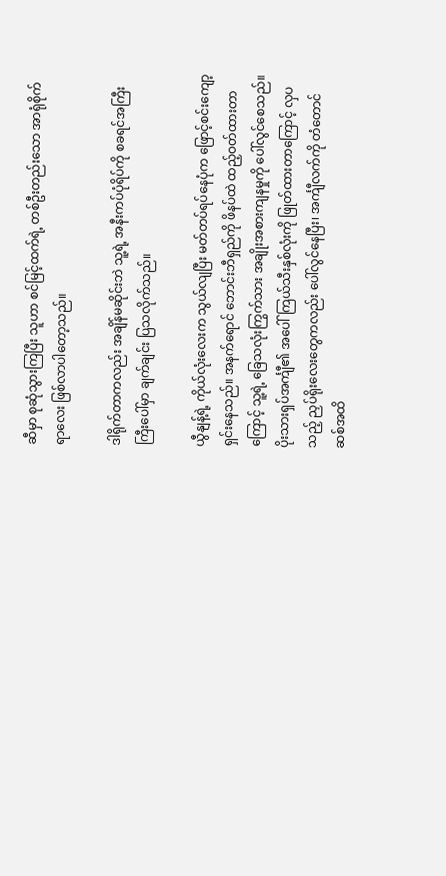ဆီမှာ စုဆုံသွားကြပြီး သူဟာ စင်မြင့်ထက်ရဲ့ တစ်ဦးတည်းသော အာရုံစိုက်ရာလေး ဖြစ်လာပါတော့သည်။

ဒါရိုက်တာကလည်း အချိန်မဆိုင်းဘဲ သူ့ရဲ့ အနီးကပ်ပုံရိပ်ကို စခရင်အကြီးကြီးပေါ်မှာ ချက်ချင်း ပြသလိုက်သည်။

ယွီနျန့်ရဲ့ ကိုယ်လုံးလေးက သွယ်လျပြီး မတ်တပ်ရပ်နေပုံက ဖြောင့်စင်းကျော့ရှင်းနေသည်။ အနက်ရောင် ဘောင်းဘီရှည်ကို ဖိနပ်ထဲ ထည့်ဝတ်ထားတာကြောင့် သူ့ရဲ့ ခြေသလုံးကြွက်သား အချိုးအစားကျနမှုကို ပေါ်လွင်စေသည်။ ပိုးသားရှပ်အင်္ကျီ၏ အပေါ်ကြယ်သီးနှစ်လုံးကို ဖြုတ်ထားတာကြောင့် လှပသည့် ညှပ်ရိုးလေးတွေကလည်း ပေါ်လွင်နေပြီး၊ အင်္ကျီလက်ကို တံတောင်ဆစ်အထိ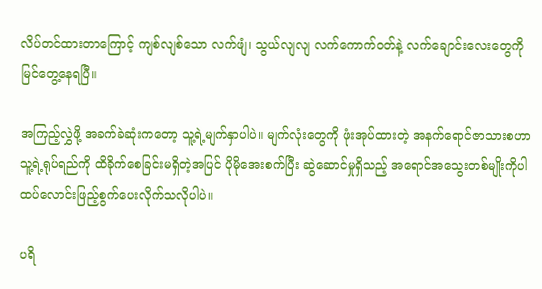လိပ်တင်ထားတာကြောင့် ကျစ်လျစ်သော လက်ဖျံ၊ သွယ်လျလျ လက်ကောက်ဝတ်နဲ့ လက်ချောင်းလေးတွေကို မြင်တွေ့နေရပြီ။

အကြည့်လွှဲဖို့ အခက်ခဲဆုံးကတော့ သူ့ရဲ့မျက်နှာပါပဲ။ မျက်လုံးတွေကို ဖုံးအုပ်ထားတဲ့ အနက်ရောင်ဇာသားစဟာ သူ့ရဲ့ရုပ်ရည်ကို ထိခိုက်စေခြင်းမရှိတဲ့အပြင် ပိုမိုအေးစက်ပြီး ဆွဲဆောင်မှုရှိသည့် အရောင်အသွေးတစ်မျိုးကိုပါ ထပ်လောင်းဖြည့်စွက်ပေးလိုက်သလိုပါပဲ။

ပရိ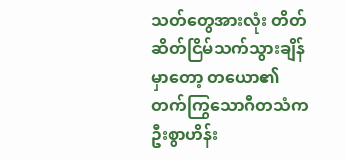သတ်တွေအားလုံး တိတ်ဆိတ်ငြိမ်သက်သွားချိန်မှာတော့ တယော၏ တက်ကြွသောဂီတသံက ဦးစွာဟိန်း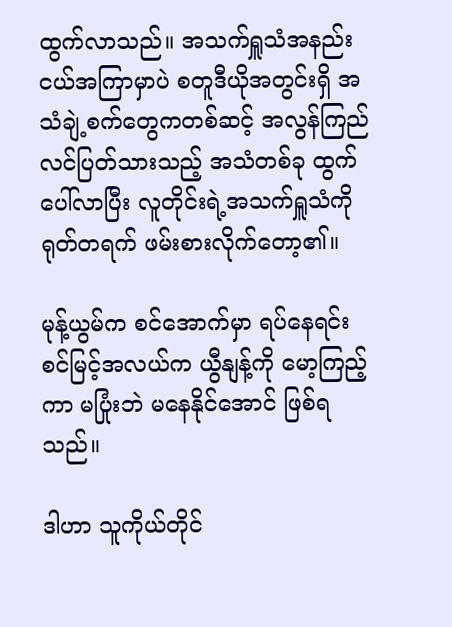ထွက်လာသည်။ အသက်ရှူသံအနည်းငယ်အကြာမှာပဲ စတူဒီယိုအတွင်းရှိ အသံချဲ့စက်တွေကတစ်ဆင့် အလွန်ကြည်လင်ပြတ်သားသည့် အသံတစ်ခု ထွက်ပေါ်လာပြီး လူတိုင်းရဲ့အသက်ရှူသံကို ရုတ်တရက် ဖမ်းစားလိုက်တော့၏။

မုန့်ယွမ်က စင်အောက်မှာ ရပ်နေရင်း စင်မြင့်အလယ်က ယွီနျန့်ကို မော့ကြည့်ကာ မပြုံးဘဲ မနေနိုင်အောင် ဖြစ်ရသည်။

ဒါဟာ သူကိုယ်တိုင်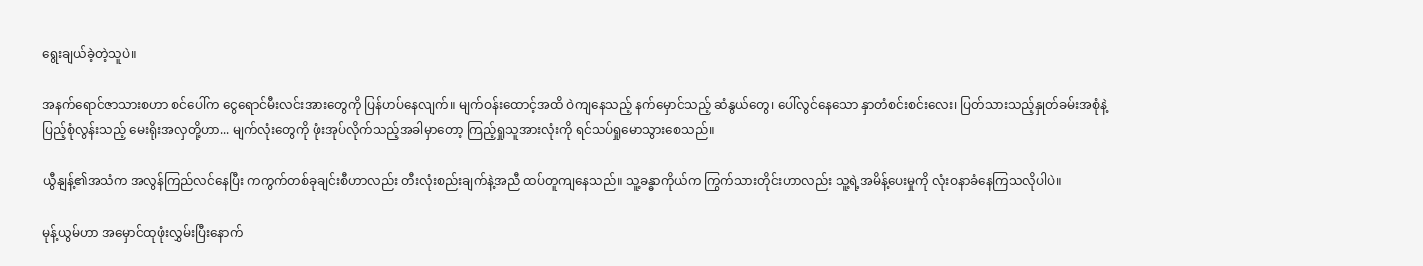ရွေးချယ်ခဲ့တဲ့သူပဲ။

အနက်ရောင်ဇာသားစဟာ စင်ပေါ်က ငွေရောင်မီးလင်းအားတွေကို ပြန်ဟပ်နေလျက်။ မျက်ဝန်းထောင့်အထိ ဝဲကျနေသည့် နက်မှောင်သည့် ဆံနွယ်တွေ၊ ပေါ်လွင်နေသော နှာတံစင်းစင်းလေး၊ ပြတ်သားသည့်နှုတ်ခမ်းအစုံနဲ့ ပြည့်စုံလွန်းသည့် မေးရိုးအလှတို့ဟာ... မျက်လုံးတွေကို ဖုံးအုပ်လိုက်သည့်အခါမှာတော့ ကြည့်ရှုသူအားလုံးကို ရင်သပ်ရှုမောသွားစေသည်။

ယွီနျန့်၏အသံက အလွန်ကြည်လင်နေပြီး ကကွက်တစ်ခုချင်းစီဟာလည်း တီးလုံးစည်းချက်နဲ့အညီ ထပ်တူကျနေသည်။ သူ့ခန္ဓာကိုယ်က ကြွက်သားတိုင်းဟာလည်း သူ့ရဲ့အမိန့်ပေးမှုကို လုံးဝနာခံနေကြသလိုပါပဲ။

မုန့်ယွမ်ဟာ အမှောင်ထုဖုံးလွှမ်းပြီးနောက်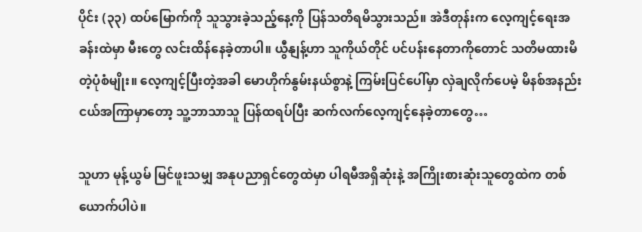ပိုင်း (၃၃) ထပ်မြောက်ကို သူသွားခဲ့သည့်နေ့ကို ပြန်သတိရမိသွားသည်။ အဲဒီတုန်းက လေ့ကျင့်ရေးအခန်းထဲမှာ မီးတွေ လင်းထိန်နေခဲ့တာပါ။ ယွီနျန့်ဟာ သူကိုယ်တိုင် ပင်ပန်းနေတာကိုတောင် သတိမထားမိတဲ့ပုံစံမျိုး။ လေ့ကျင့်ပြီးတဲ့အခါ မောဟိုက်နွမ်းနယ်စွာနဲ့ ကြမ်းပြင်ပေါ်မှာ လှဲချလိုက်ပေမဲ့ မိနစ်အနည်းငယ်အကြာမှာတော့ သူ့ဘာသာသူ ပြန်ထရပ်ပြီး ဆက်လက်လေ့ကျင့်နေခဲ့တာတွေ…

သူဟာ မုန့်ယွမ် မြင်ဖူးသမျှ အနုပညာရှင်တွေထဲမှာ ပါရမီအရှိဆုံးနဲ့ အကြိုးစားဆုံးသူတွေထဲက တစ်ယောက်ပါပဲ။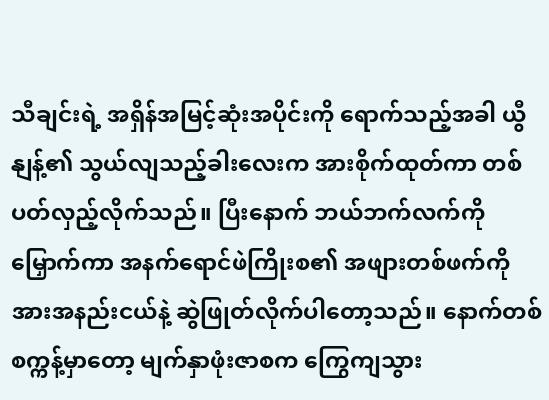သီချင်းရဲ့ အရှိန်အမြင့်ဆုံးအပိုင်းကို ရောက်သည့်အခါ ယွီနျန့်၏ သွယ်လျသည့်ခါးလေးက အားစိုက်ထုတ်ကာ တစ်ပတ်လှည့်လိုက်သည်။ ပြီးနောက် ဘယ်ဘက်လက်ကို မြှောက်ကာ အနက်ရောင်ဖဲကြိုးစ၏ အဖျားတစ်ဖက်ကို အားအနည်းငယ်နဲ့ ဆွဲဖြုတ်လိုက်ပါတော့သည်။ နောက်တစ်စက္ကန့်မှာတော့ မျက်နှာဖုံးဇာစက ကြွေကျသွား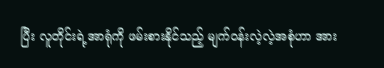ပြီး လူတိုင်းရဲ့အာရုံကို ဖမ်းစားနိုင်သည့် မျက်ဝန်းလဲ့လဲ့အစုံဟာ အား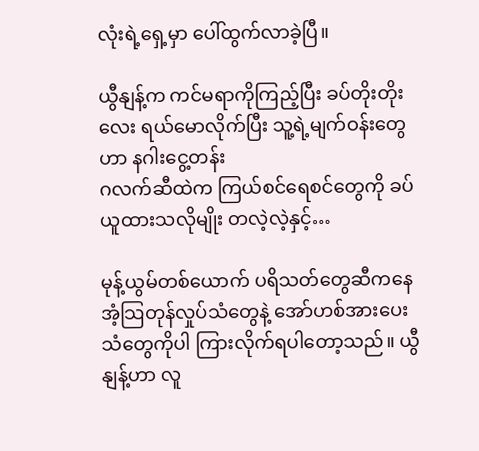လုံးရဲ့ရှေ့မှာ ပေါ်ထွက်လာခဲ့ပြီ။

ယွီနျန့်က ကင်မရာကိုကြည့်ပြီး ခပ်တိုးတိုးလေး ရယ်မောလိုက်ပြီး သူ့ရဲ့မျက်ဝန်းတွေဟာ နဂါးငွေ့တန်း
ဂလက်ဆီထဲက ကြယ်စင်ရေစင်တွေကို ခပ်ယူထားသလိုမျိုး တလဲ့လဲ့နှင့်…

မုန့်ယွမ်တစ်ယောက် ပရိသတ်တွေဆီကနေ အံ့သြတုန်လှုပ်သံတွေနဲ့ အော်ဟစ်အားပေးသံတွေကိုပါ ကြားလိုက်ရပါတော့သည်။ ယွီနျန့်ဟာ လူ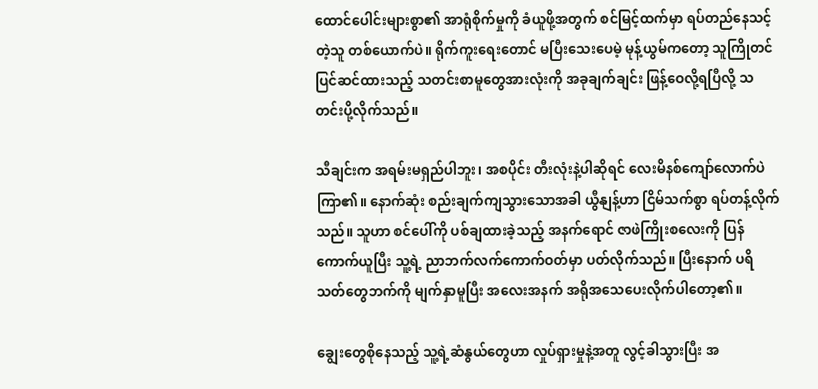ထောင်ပေါင်းများစွာ၏ အာရုံစိုက်မှုကို ခံယူဖို့အတွက် စင်မြင့်ထက်မှာ ရပ်တည်နေသင့်တဲ့သူ တစ်ယောက်ပဲ။ ရိုက်ကူးရေးတောင် မပြီးသေးပေမဲ့ မုန့်ယွမ်ကတော့ သူကြိုတင်ပြင်ဆင်ထားသည့် သတင်းစာမူတွေအားလုံးကို အခုချက်ချင်း ဖြန့်ဝေလို့ရပြီလို့ သတင်းပို့လိုက်သည်။

သီချင်းက အရမ်းမရှည်ပါဘူး၊ အစပိုင်း တီးလုံးနဲ့ပါဆိုရင် လေးမိနစ်ကျော်လောက်ပဲ ကြာ၏။ နောက်ဆုံး စည်းချက်ကျသွားသောအခါ ယွီနျန့်ဟာ ငြိမ်သက်စွာ ရပ်တန့်လိုက်သည်။ သူဟာ စင်ပေါ်ကို ပစ်ချထားခဲ့သည့် အနက်ရောင် ဇာဖဲကြိုးစလေးကို ပြန်ကောက်ယူပြီး သူ့ရဲ့ ညာဘက်လက်ကောက်ဝတ်မှာ ပတ်လိုက်သည်။ ပြီးနောက် ပရိသတ်တွေဘက်ကို မျက်နှာမူပြီး အလေးအနက် အရိုအသေပေးလိုက်ပါတော့၏။

ချွေးတွေစိုနေသည့် သူ့ရဲ့ဆံနွယ်တွေဟာ လှုပ်ရှားမှုနဲ့အတူ လွင့်ခါသွားပြီး အ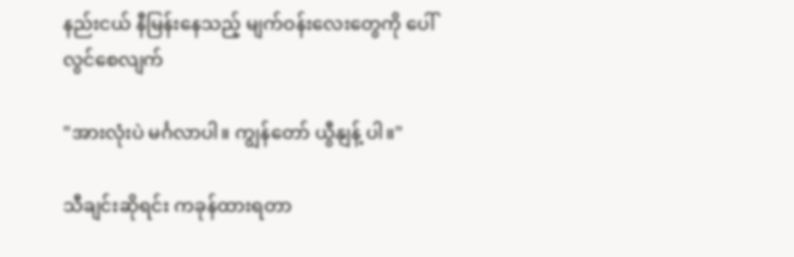နည်းငယ် နီမြန်းနေသည့် မျက်ဝန်းလေးတွေကို ပေါ်လွင်စေလျက်

"အားလုံးပဲ မင်္ဂလာပါ။ ကျွန်တော် ယွီနျန့် ပါ။"

သီချင်းဆိုရင်း ကခုန်ထားရတာ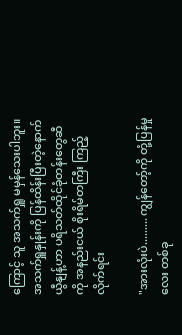ကြောင့် သူ အသက်ရှူ မမှန်သေးပါဘူး။ အသက်ရှူနှုန်းကို ပြန်ထိန်းပြီးတဲ့နောက် ယွီနျန့်ဟာ ပရိသတ်ထိုင်ခုံတန်းတွေဆီကို အနည်းငယ် စိုးရိမ်တကြီး ကြည့်လိုက်ရင်း

"အားလုံးပဲ......... ကျွန်တော့်ကို တုံ့ပြန်မှုလေး တစ်ခု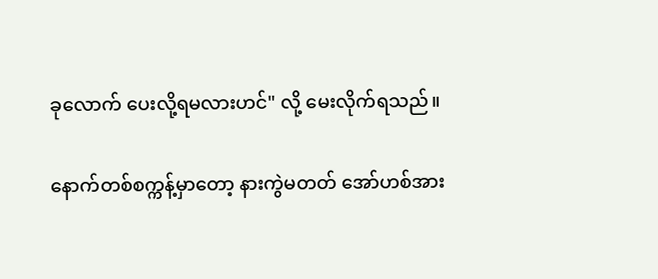ခုလောက် ပေးလို့ရမလားဟင်" လို့ မေးလိုက်ရသည်။

နောက်တစ်စက္ကန့်မှာတော့ နားကွဲမတတ် အော်ဟစ်အား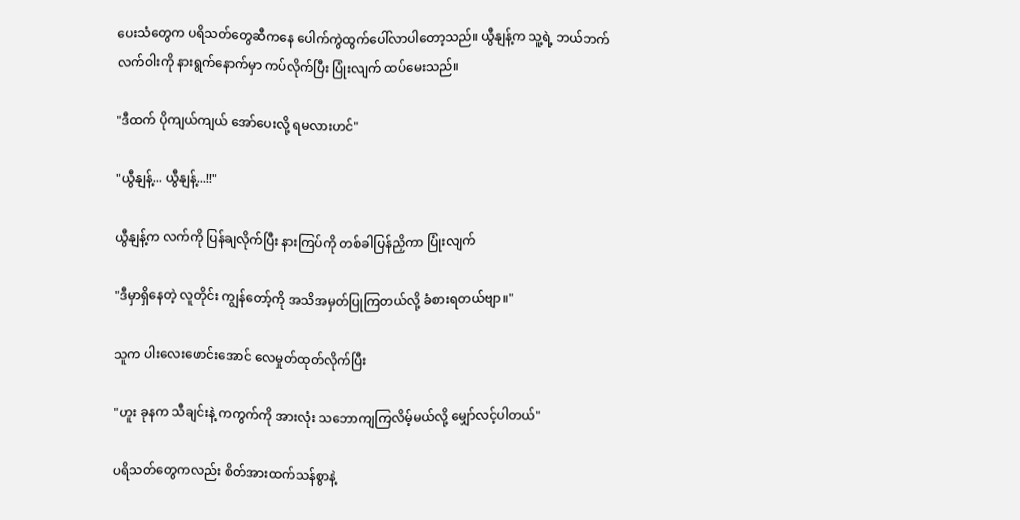ပေးသံတွေက ပရိသတ်တွေဆီကနေ ပေါက်ကွဲထွက်ပေါ်လာပါတော့သည်။ ယွီနျန့်က သူ့ရဲ့ ဘယ်ဘက်လက်ဝါးကို နားရွက်နောက်မှာ ကပ်လိုက်ပြီး ပြုံးလျက် ထပ်မေးသည်။

"ဒီထက် ပိုကျယ်ကျယ် အော်ပေးလို့ ရမလားဟင်"

"ယွီနျန့်... ယွီနျန့်...!!"

ယွီနျန့်က လက်ကို ပြန်ချလိုက်ပြီး နားကြပ်ကို တစ်ခါပြန်ညှိကာ ပြုံးလျက်

"ဒီမှာရှိနေတဲ့ လူတိုင်း ကျွန်တော့်ကို အသိအမှတ်ပြုကြတယ်လို့ ခံစားရတယ်ဗျာ။"

သူက ပါးလေးဖောင်းအောင် လေမှုတ်ထုတ်လိုက်ပြီး

"ဟူး ခုနက သီချင်းနဲ့ ကကွက်ကို အားလုံး သဘောကျကြလိမ့်မယ်လို့ မျှော်လင့်ပါတယ်"

ပရိသတ်တွေကလည်း စိတ်အားထက်သန်စွာနဲ့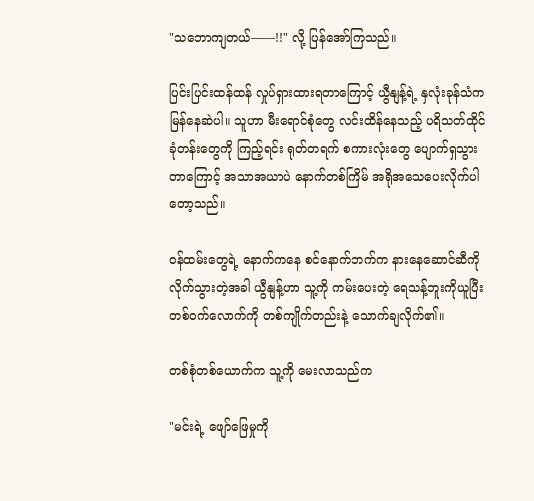"သဘောကျတယ်——!!" လို့ ပြန်အော်ကြသည်။

ပြင်းပြင်းထန်ထန် လှုပ်ရှားထားရတာကြောင့် ယွီနျန့်ရဲ့ နှလုံးခုန်သံက မြန်နေဆဲပါ။ သူဟာ မီးရောင်စုံတွေ လင်းထိန်နေသည့် ပရိသတ်ထိုင်ခုံတန်းတွေကို ကြည့်ရင်း ရုတ်တရက် စကားလုံးတွေ ပျောက်ရှသွားတာကြောင့် အသာအယာပဲ နောက်တစ်ကြိမ် အရိုအသေပေးလိုက်ပါတော့သည်။

ဝန်ထမ်းတွေရဲ့ နောက်ကနေ စင်နောက်ဘက်က နားနေဆောင်ဆီကို လိုက်သွားတဲ့အခါ ယွီနျန့်ဟာ သူ့ကို ကမ်းပေးတဲ့ ရေသန့်ဘူးကိုယူပြီး တစ်ဝက်လောက်ကို တစ်ကျိုက်တည်းနဲ့ သောက်ချလိုက်၏။

တစ်စုံတစ်ယောက်က သူ့ကို မေးလာသည်က

"မင်းရဲ့ ဖျော်ဖြေမှုကို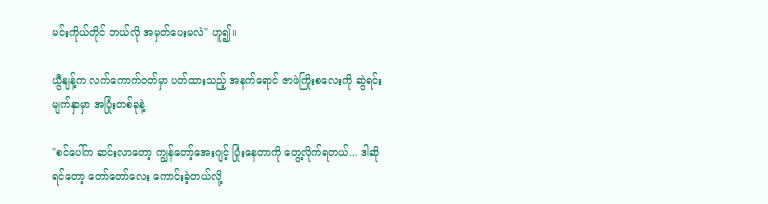မင်းကိုယ်တိုင် ဘယ်လို အမှတ်ပေးမလဲ" ဟူ၍။

ယွီနျန့်က လက်ကောက်ဝတ်မှာ ပတ်ထားသည့် အနက်ရောင် ဇာဖဲကြိုးစလေးကို ဆွဲရင်း မျက်နှာမှာ အပြုံးတစ်ခုနဲ့

"စင်ပေါ်က ဆင်းလာတော့ ကျွန်တော့်အေးဂျင့် ပြုံးနေတာကို တွေ့လိုက်ရတယ်... ဒါဆိုရင်တော့ တော်တော်လေး ကောင်းခဲ့တယ်လို့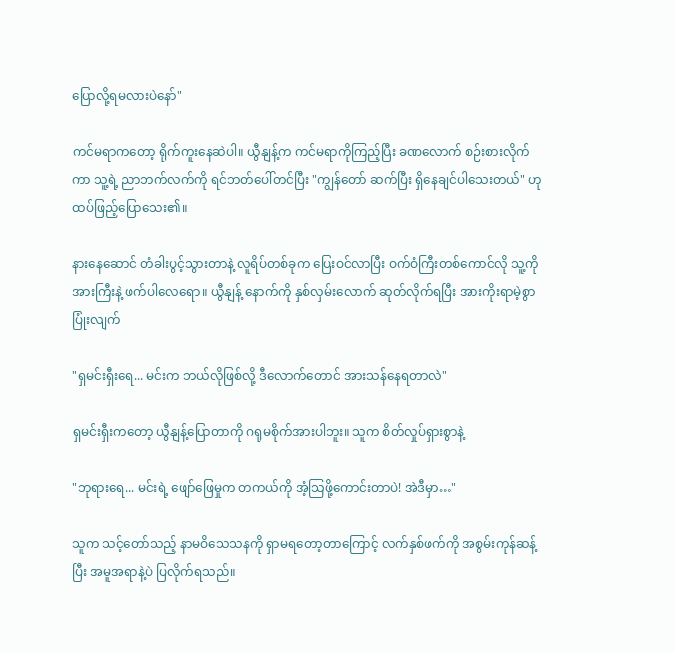ပြောလို့ရမလားပဲနော်"

ကင်မရာကတော့ ရိုက်ကူးနေဆဲပါ။ ယွီနျန့်က ကင်မရာကိုကြည့်ပြီး ခဏလောက် စဉ်းစားလိုက်ကာ သူ့ရဲ့ ညာဘက်လက်ကို ရင်ဘတ်ပေါ်တင်ပြီး "ကျွန်တော် ဆက်ပြီး ရှိနေချင်ပါသေးတယ်" ဟု ထပ်ဖြည့်ပြောသေး၏။

နားနေဆောင် တံခါးပွင့်သွားတာနဲ့ လူရိပ်တစ်ခုက ပြေးဝင်လာပြီး ဝက်ဝံကြီးတစ်ကောင်လို သူ့ကို အားကြီးနဲ့ ဖက်ပါလေရော။ ယွီနျန့် နောက်ကို နှစ်လှမ်းလောက် ဆုတ်လိုက်ရပြီး အားကိုးရာမဲ့စွာ ပြုံးလျက်

"ရှမင်းရှီးရေ... မင်းက ဘယ်လိုဖြစ်လို့ ဒီလောက်တောင် အားသန်နေရတာလဲ"

ရှမင်းရှီးကတော့ ယွီနျန့်ပြောတာကို ဂရုမစိုက်အားပါဘူး။ သူက စိတ်လှုပ်ရှားစွာနဲ့

"ဘုရားရေ... မင်းရဲ့ ဖျော်ဖြေမှုက တကယ်ကို အံ့သြဖို့ကောင်းတာပဲ! အဲဒီမှာ…"

သူက သင့်တော်သည့် နာမဝိသေသနကို ရှာမရတော့တာကြောင့် လက်နှစ်ဖက်ကို အစွမ်းကုန်ဆန့်ပြီး အမူအရာနဲ့ပဲ ပြလိုက်ရသည်။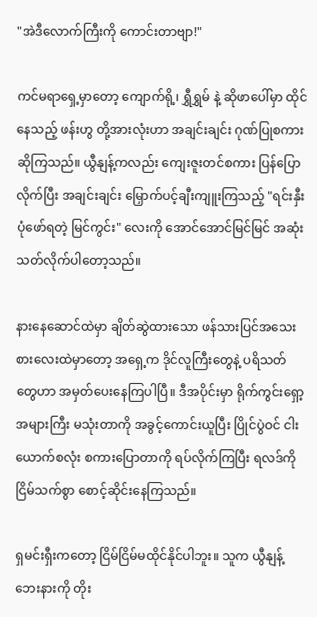"အဲဒီလောက်ကြီးကို ကောင်းတာဗျာ!"

ကင်မရာရှေ့မှာတော့ ကျောက်ရို့၊ ရွှီရွှမ် နဲ့ ဆိုဖာပေါ်မှာ ထိုင်နေသည့် ဖန်းဟွ တို့အားလုံးဟာ အချင်းချင်း ဂုဏ်ပြုစကား ဆိုကြသည်။ ယွီနျန့်ကလည်း ကျေးဇူးတင်စကား ပြန်ပြောလိုက်ပြီး အချင်းချင်း မြှောက်ပင့်ချီးကျူးကြသည့် "ရင်းနှီးပုံဖော်ရတဲ့ မြင်ကွင်း" လေးကို အောင်အောင်မြင်မြင် အဆုံးသတ်လိုက်ပါတော့သည်။

နားနေဆောင်ထဲမှာ ချိတ်ဆွဲထားသော ဖန်သားပြင်အသေးစားလေးထဲမှာတော့ အရှေ့က ဒိုင်လူကြီးတွေနဲ့ ပရိသတ်တွေဟာ အမှတ်ပေးနေကြပါပြီ။ ဒီအပိုင်းမှာ ရိုက်ကွင်းရှော့ အများကြီး မသုံးတာကို အခွင့်ကောင်းယူပြီး ပြိုင်ပွဲဝင် ငါးယောက်စလုံး စကားပြောတာကို ရပ်လိုက်ကြပြီး ရလဒ်ကို ငြိမ်သက်စွာ စောင့်ဆိုင်းနေကြသည်။

ရှမင်းရှီးကတော့ ငြိမ်ငြိမ်မထိုင်နိုင်ပါဘူး။ သူက ယွီနျန့်ဘေးနားကို တိုး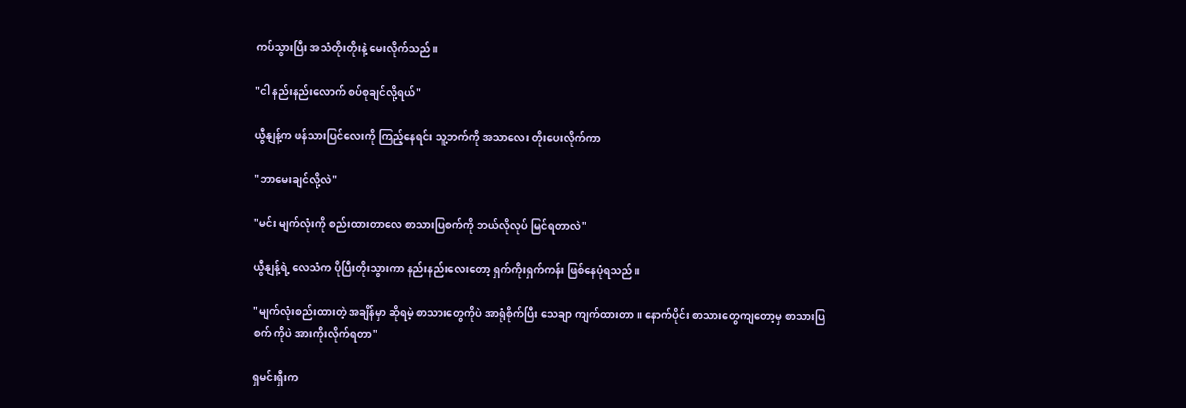ကပ်သွားပြီး အသံတိုးတိုးနဲ့ မေးလိုက်သည်။

"ငါ နည်းနည်းလောက် စပ်စုချင်လို့ရယ်"

ယွီနျန့်က ဖန်သားပြင်လေးကို ကြည့်နေရင်း သူ့ဘက်ကို အသာလေး တိုးပေးလိုက်ကာ

"ဘာမေးချင်လို့လဲ"

"မင်း မျက်လုံးကို စည်းထားတာလေ စာသားပြစက်ကို ဘယ်လိုလုပ် မြင်ရတာလဲ"

ယွီနျန့်ရဲ့ လေသံက ပိုပြီးတိုးသွားကာ နည်းနည်းလေးတော့ ရှက်ကိုးရှက်ကန်း ဖြစ်နေပုံရသည်။

"မျက်လုံးစည်းထားတဲ့ အချိန်မှာ ဆိုရမဲ့ စာသားတွေကိုပဲ အာရုံစိုက်ပြီး သေချာ ကျက်ထားတာ။ နောက်ပိုင်း စာသားတွေကျတော့မှ စာသားပြစက် ကိုပဲ အားကိုးလိုက်ရတာ"

ရှမင်းရှီးက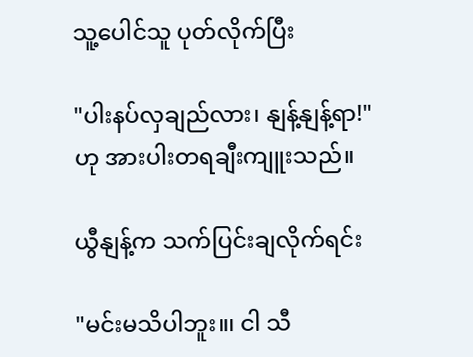သူ့ပေါင်သူ ပုတ်လိုက်ပြီး

"ပါးနပ်လှချည်လား၊ နျန့်နျန့်ရာ!" ဟု အားပါးတရချီးကျူးသည်။

ယွီနျန့်က သက်ပြင်းချလိုက်ရင်း

"မင်းမသိပါဘူး။၊ ငါ သီ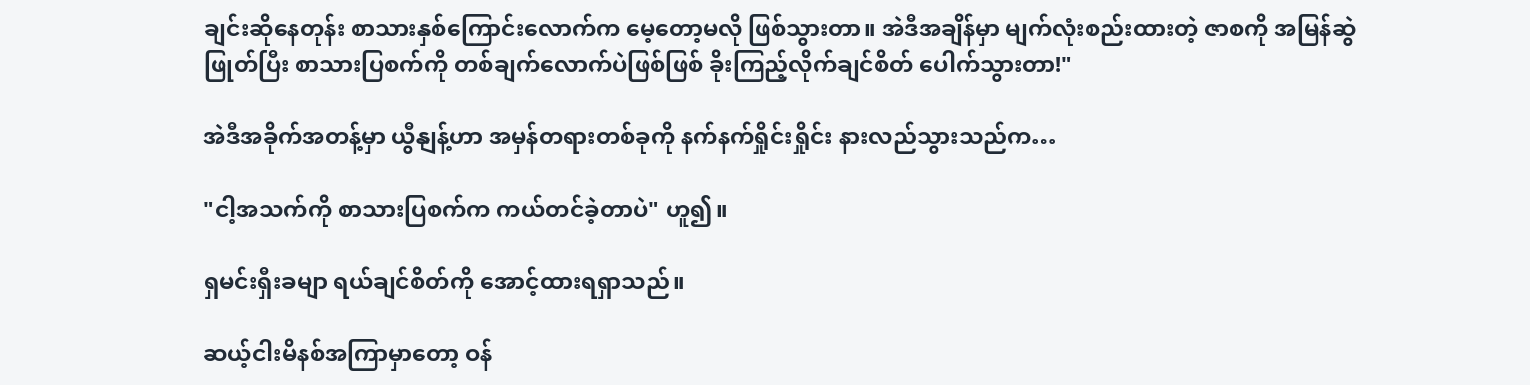ချင်းဆိုနေတုန်း စာသားနှစ်ကြောင်းလောက်က မေ့တော့မလို ဖြစ်သွားတာ။ အဲဒီအချိန်မှာ မျက်လုံးစည်းထားတဲ့ ဇာစကို အမြန်ဆွဲဖြုတ်ပြီး စာသားပြစက်ကို တစ်ချက်လောက်ပဲဖြစ်ဖြစ် ခိုးကြည့်လိုက်ချင်စိတ် ပေါက်သွားတာ!"

အဲဒီအခိုက်အတန့်မှာ ယွီနျန့်ဟာ အမှန်တရားတစ်ခုကို နက်နက်ရှိုင်းရှိုင်း နားလည်သွားသည်က…

"ငါ့အသက်ကို စာသားပြစက်က ကယ်တင်ခဲ့တာပဲ" ဟူ၍။

ရှမင်းရှီးခမျာ ရယ်ချင်စိတ်ကို အောင့်ထားရရှာသည်။

ဆယ့်ငါးမိနစ်အကြာမှာတော့ ဝန်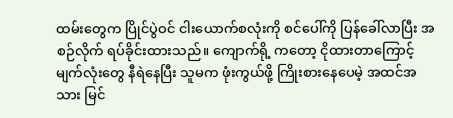ထမ်းတွေက ပြိုင်ပွဲဝင် ငါးယောက်စလုံးကို စင်ပေါ်ကို ပြန်ခေါ်လာပြီး အစဉ်လိုက် ရပ်ခိုင်းထားသည်။ ကျောက်ရို့ ကတော့ ငိုထားတာကြောင့် မျက်လုံးတွေ နီရဲနေပြီး သူမက ဖုံးကွယ်ဖို့ ကြိုးစားနေပေမဲ့ အထင်အသား မြင်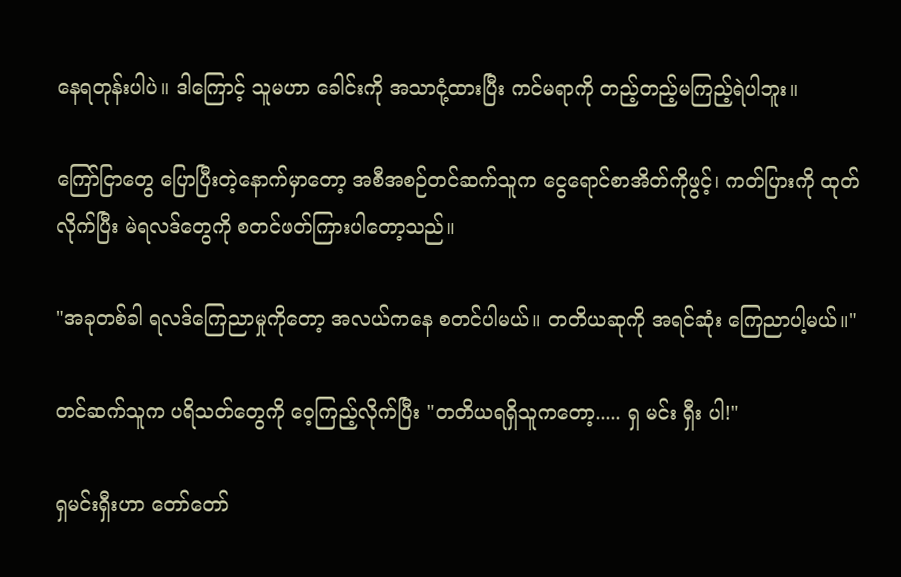နေရတုန်းပါပဲ။ ဒါကြောင့် သူမဟာ ခေါင်းကို အသာငုံ့ထားပြီး ကင်မရာကို တည့်တည့်မကြည့်ရဲပါဘူး။

ကြော်ငြာတွေ ပြောပြီးတဲ့နောက်မှာတော့ အစီအစဉ်တင်ဆက်သူက ငွေရောင်စာအိတ်ကိုဖွင့်၊ ကတ်ပြားကို ထုတ်လိုက်ပြီး မဲရလဒ်တွေကို စတင်ဖတ်ကြားပါတော့သည်။

"အခုတစ်ခါ ရလဒ်ကြေညာမှုကိုတော့ အလယ်ကနေ စတင်ပါမယ်။ တတိယဆုကို အရင်ဆုံး ကြေညာပါ့မယ်။"

တင်ဆက်သူက ပရိသတ်တွေကို ဝေ့ကြည့်လိုက်ပြီး "တတိယရရှိသူကတော့..... ရှ မင်း ရှီး ပါ!"

ရှမင်းရှီးဟာ တော်တော်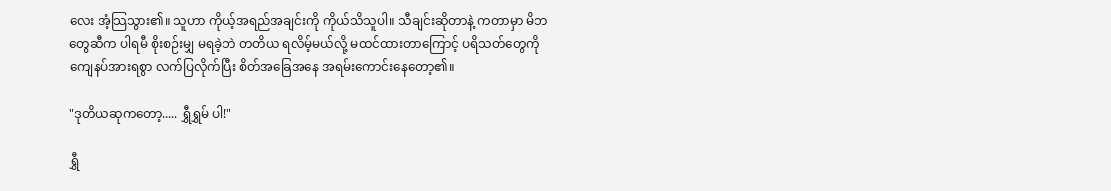လေး အံ့သြသွား၏။ သူဟာ ကိုယ့်အရည်အချင်းကို ကိုယ်သိသူပါ။ သီချင်းဆိုတာနဲ့ ကတာမှာ မိဘတွေဆီက ပါရမီ စိုးစဉ်းမျှ မရခဲ့ဘဲ တတိယ ရလိမ့်မယ်လို့ မထင်ထားတာကြောင့် ပရိသတ်တွေကို ကျေနပ်အားရစွာ လက်ပြလိုက်ပြီး စိတ်အခြေအနေ အရမ်းကောင်းနေတော့၏။

"ဒုတိယဆုကတော့..... ရွှီရွှမ် ပါ!"

ရွှီ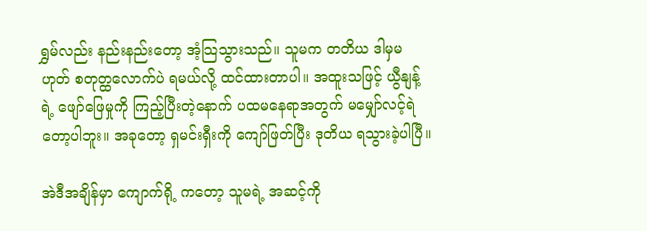ရွှမ်လည်း နည်းနည်းတော့ အံ့သြသွားသည်။ သူမက တတိယ ဒါမှမဟုတ် စတုတ္ထလောက်ပဲ ရမယ်လို့ ထင်ထားတာပါ။ အထူးသဖြင့် ယွီနျန့်ရဲ့ ဖျော်ဖြေမှုကို ကြည့်ပြီးတဲ့နောက် ပထမနေရာအတွက် မမျှော်လင့်ရဲတော့ပါဘူး။ အခုတော့ ရှမင်းရှီးကို ကျော်ဖြတ်ပြီး ဒုတိယ ရသွားခဲ့ပါပြီ။

အဲဒီအချိန်မှာ ကျောက်ရို့ ကတော့ သူမရဲ့ အဆင့်ကို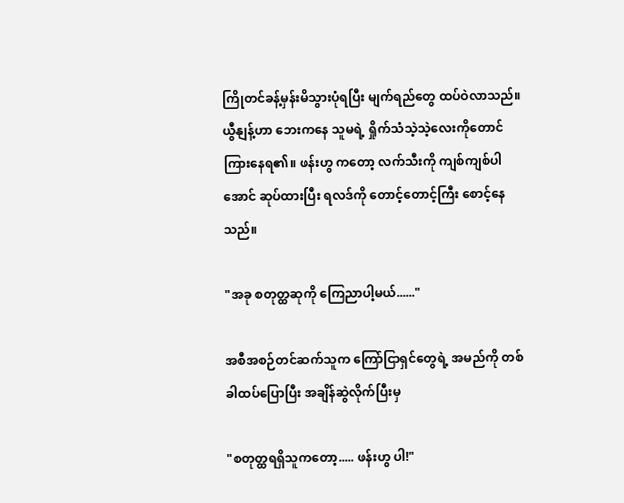ကြိုတင်ခန့်မှန်းမိသွားပုံရပြီး မျက်ရည်တွေ ထပ်ဝဲလာသည်။ ယွီနျန့်ဟာ ဘေးကနေ သူမရဲ့ ရှိုက်သံသဲ့သဲ့လေးကိုတောင် ကြားနေရ၏။ ဖန်းဟွ ကတော့ လက်သီးကို ကျစ်ကျစ်ပါအောင် ဆုပ်ထားပြီး ရလဒ်ကို တောင့်တောင့်ကြီး စောင့်နေသည်။

"အခု စတုတ္ထဆုကို ကြေညာပါ့မယ်......"

အစီအစဉ်တင်ဆက်သူက ကြော်ငြာရှင်တွေရဲ့ အမည်ကို တစ်ခါထပ်ပြောပြီး အချိန်ဆွဲလိုက်ပြီးမှ

"စတုတ္ထရရှိသူကတော့..... ဖန်းဟွ ပါ!"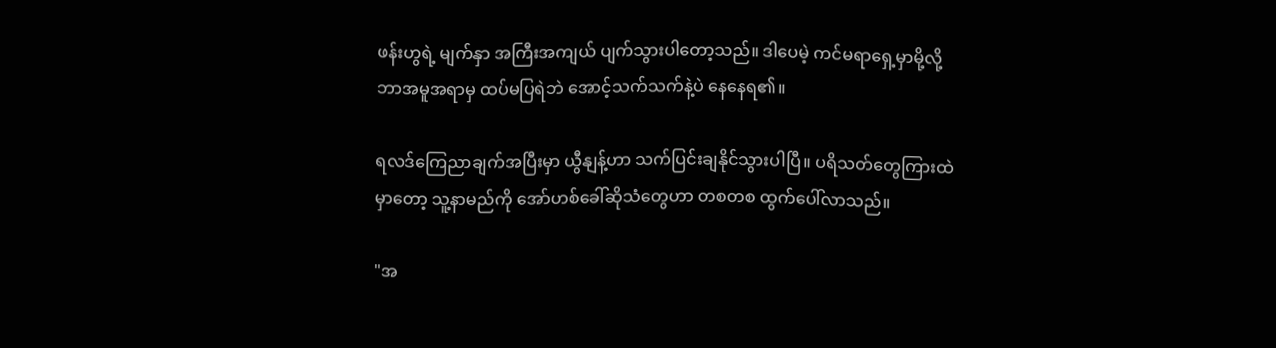ဖန်းဟွရဲ့ မျက်နှာ အကြီးအကျယ် ပျက်သွားပါတော့သည်။ ဒါပေမဲ့ ကင်မရာရှေ့မှာမို့လို့ ဘာအမူအရာမှ ထပ်မပြရဲဘဲ အောင့်သက်သက်နဲ့ပဲ နေနေရ၏။

ရလဒ်ကြေညာချက်အပြီးမှာ ယွီနျန့်ဟာ သက်ပြင်းချနိုင်သွားပါပြီ။ ပရိသတ်တွေကြားထဲမှာတော့ သူ့နာမည်ကို အော်ဟစ်ခေါ်ဆိုသံတွေဟာ တစတစ ထွက်ပေါ်လာသည်။

"အ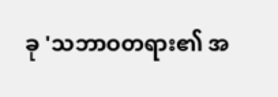ခု 'သဘာဝတရား၏ အ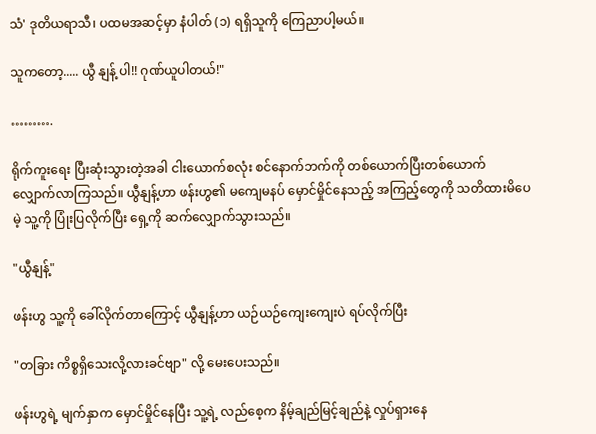သံ' ဒုတိယရာသီ၊ ပထမအဆင့်မှာ နံပါတ် (၁) ရရှိသူကို ကြေညာပါ့မယ်။

သူကတော့..... ယွီ နျန့် ပါ!! ဂုဏ်ယူပါတယ်!"

……….

ရိုက်ကူးရေး ပြီးဆုံးသွားတဲ့အခါ ငါးယောက်စလုံး စင်နောက်ဘက်ကို တစ်ယောက်ပြီးတစ်ယောက် လျှောက်လာကြသည်။ ယွီနျန့်ဟာ ဖန်းဟွ၏ မကျေမနပ် မှောင်မှိုင်နေသည့် အကြည့်တွေကို သတိထားမိပေမဲ့ သူ့ကို ပြုံးပြလိုက်ပြီး ရှေ့ကို ဆက်လျှောက်သွားသည်။

"ယွီနျန့်"

ဖန်းဟွ သူ့ကို ခေါ်လိုက်တာကြောင့် ယွီနျန့်ဟာ ယဉ်ယဉ်ကျေးကျေးပဲ ရပ်လိုက်ပြီး

"တခြား ကိစ္စရှိသေးလို့လားခင်ဗျာ" လို့ မေးပေးသည်။

ဖန်းဟွရဲ့ မျက်နှာက မှောင်မှိုင်နေပြီး သူ့ရဲ့ လည်စေ့က နိမ့်ချည်မြင့်ချည်နဲ့ လှုပ်ရှားနေ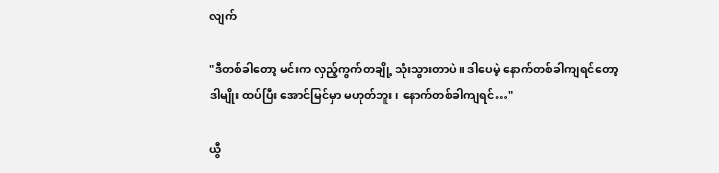လျက်

"ဒီတစ်ခါတော့ မင်းက လှည့်ကွက်တချို့ သုံးသွားတာပဲ။ ဒါပေမဲ့ နောက်တစ်ခါကျရင်တော့ ဒါမျိုး ထပ်ပြီး အောင်မြင်မှာ မဟုတ်ဘူး၊ နောက်တစ်ခါကျရင်…"

ယွီ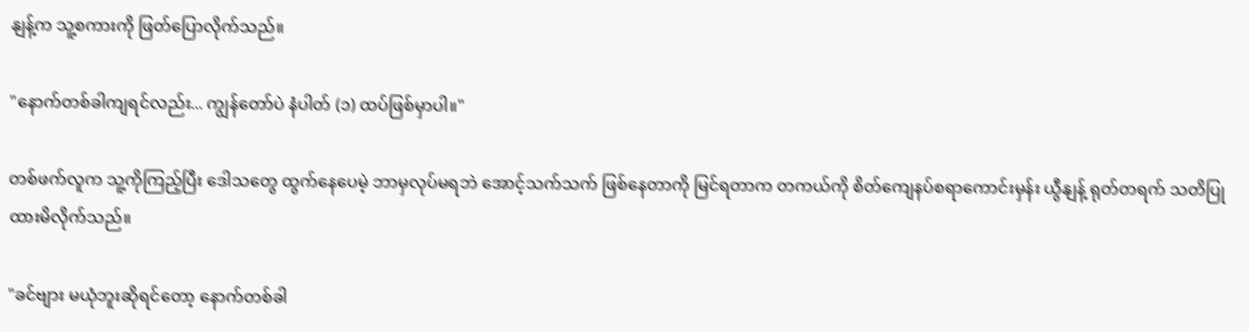နျန့်က သူ့စကားကို ဖြတ်ပြောလိုက်သည်။

"နောက်တစ်ခါကျရင်လည်း... ကျွန်တော်ပဲ နံပါတ် (၁) ထပ်ဖြစ်မှာပါ။"

တစ်ဖက်လူက သူ့ကိုကြည့်ပြီး ဒေါသတွေ ထွက်နေပေမဲ့ ဘာမှလုပ်မရဘဲ အောင့်သက်သက် ဖြစ်နေတာကို မြင်ရတာက တကယ်ကို စိတ်ကျေနပ်စရာကောင်းမှန်း ယွီနျန့် ရုတ်တရက် သတိပြုထားမိလိုက်သည်။

"ခင်ဗျား မယုံဘူးဆိုရင်တော့ နောက်တစ်ခါ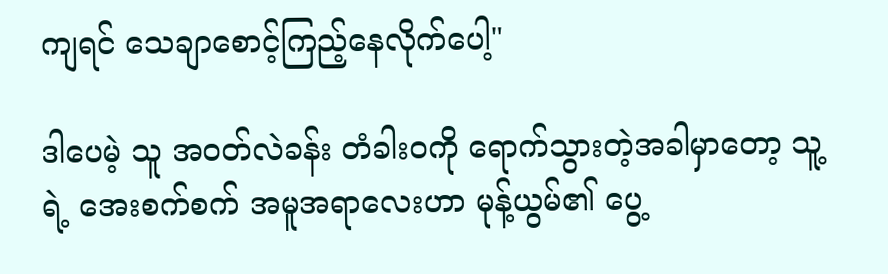ကျရင် သေချာစောင့်ကြည့်နေလိုက်ပေါ့"

ဒါပေမဲ့ သူ အဝတ်လဲခန်း တံခါးဝကို ရောက်သွားတဲ့အခါမှာတော့ သူ့ရဲ့ အေးစက်စက် အမူအရာလေးဟာ မုန့်ယွမ်၏ ပွေ့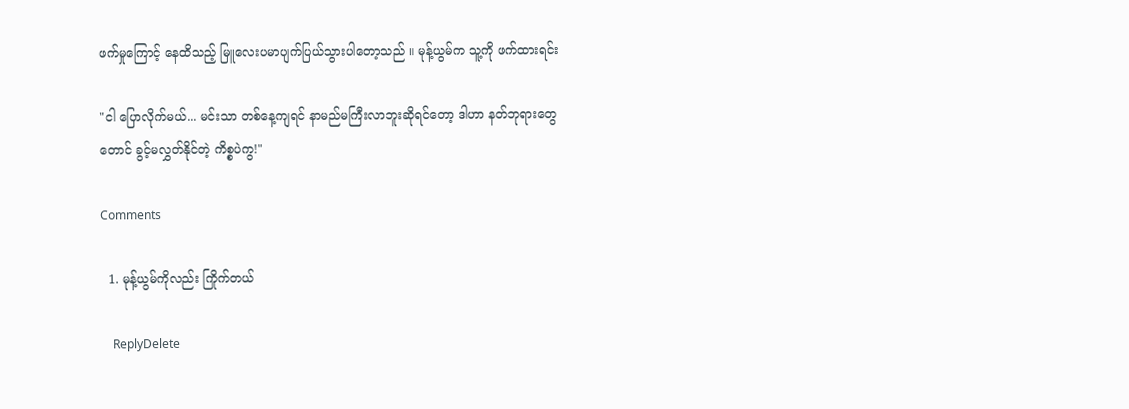ဖက်မှုကြောင့် နေထိသည့် မြူလေးပမာပျက်ပြယ်သွားပါတော့သည် ။ မုန့်ယွမ်က သူ့ကို ဖက်ထားရင်း

"ငါ ပြောလိုက်မယ်... မင်းသာ တစ်နေ့ကျရင် နာမည်မကြီးလာဘူးဆိုရင်တော့ ဒါဟာ နတ်ဘုရားတွေတောင် ခွင့်မလွှတ်နိုင်တဲ့ ကိစ္စပဲကွ!"

Comments

  1. မုန့်ယွမ်ကိုလည်း ကြိုက်‌တယ်

    ReplyDelete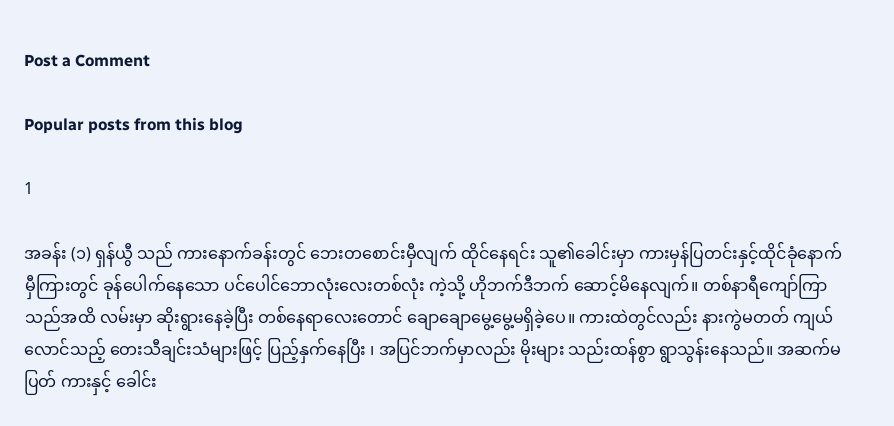Post a Comment

Popular posts from this blog

1

အခန်း (၁) ရှန်ယွီ သည် ကားနောက်ခန်းတွင် ဘေးတစောင်းမှီလျက် ထိုင်နေရင်း သူ၏ခေါင်းမှာ ကားမှန်ပြတင်းနှင့်ထိုင်ခုံနောက်မှီကြားတွင် ခုန်ပေါက်နေသော ပင်ပေါင်ဘောလုံးလေးတစ်လုံး ကဲ့သို့ ဟိုဘက်ဒီဘက် ဆောင့်မိနေလျက်။ တစ်နာရီကျော်ကြာသည်အထိ လမ်းမှာ ဆိုးရွားနေခဲ့ပြီး တစ်နေရာလေးတောင် ချောချောမွေ့မွေ့မရှိခဲ့ပေ။ ကားထဲတွင်လည်း နားကွဲမတတ် ကျယ်လောင်သည့် တေးသီချင်းသံများဖြင့် ပြည့်နှက်နေပြီး ၊ အပြင်ဘက်မှာလည်း မိုးများ သည်းထန်စွာ ရွာသွန်းနေသည်။ အဆက်မပြတ် ကားနှင့် ခေါင်း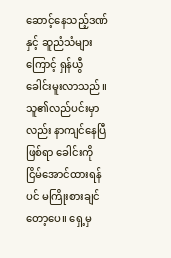ဆောင့်နေသည့်ဒဏ်နှင့် ဆူညံသံများကြောင့် ရှန်ယွီ ခေါင်းမူးလာသည်။ သူ၏လည်ပင်းမှာလည်း နာကျင်နေပြီဖြစ်ရာ ခေါင်းကို ငြိမ်အောင်ထားရန်ပင် မကြိုးစားချင်တော့ပေ။ ရှေ့မှ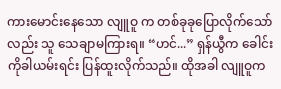ကားမောင်းနေသော လျူဝူ က တစ်ခုခုပြောလိုက်သော်လည်း သူ သေချာမကြားရ။ “ဟင်...” ရှန်ယွီက ခေါင်းကိုခါယမ်းရင်း ပြန်ထူးလိုက်သည်။ ထိုအခါ လျူဝူက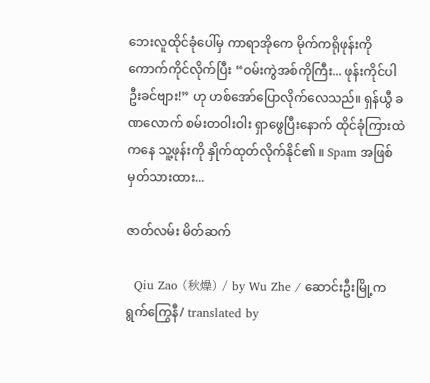ဘေးလူထိုင်ခုံပေါ်မှ ကာရာအိုကေ မိုက်ကရိုဖုန်းကို ကောက်ကိုင်လိုက်ပြီး “ဝမ်းကွဲအစ်ကိုကြီး... ဖုန်းကိုင်ပါဦးခင်ဗျား!” ဟု ဟစ်အော်ပြောလိုက်လေသည်။ ရှန်ယွီ ခဏလောက် စမ်းတဝါးဝါး ရှာဖွေပြီးနောက် ထိုင်ခုံကြားထဲကနေ သူ့ဖုန်းကို နှိုက်ထုတ်လိုက်နိုင်၏ ။ Spam အဖြစ် မှတ်သားထား...

ဇာတ်လမ်း မိတ်ဆက်

  Qiu Zao (秋燥) / by Wu Zhe / ဆောင်းဦးမြို့က ရွက်ကြွေနီ/ translated by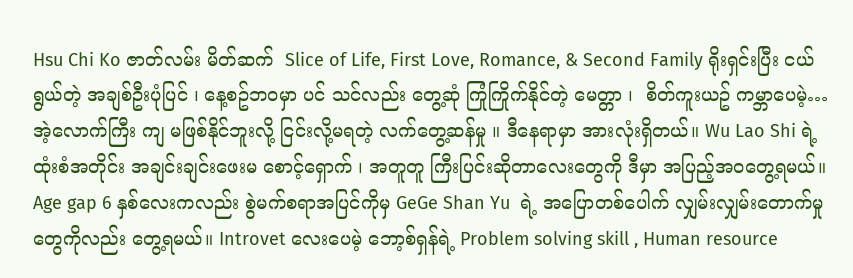Hsu Chi Ko ဇာတ်လမ်း မိတ်ဆက်  Slice of Life, First Love, Romance, & Second Family ရိုးရှင်းပြီး ငယ်ရွယ်တဲ့ အချစ်ဦးပုံပြင် ၊ နေ့စဥ်ဘဝမှာ ပင် သင်လည်း တွေ့ဆုံ ကြုံကြိုက်နိုင်တဲ့ မေတ္တာ ၊  စိတ်ကူးယဥ် ကမ္ဘာပေမဲ့… အဲ့လောက်ကြီး ကျ မဖြစ်နိုင်ဘူးလို့ ငြင်းလို့မရတဲ့ လက်တွေ့ဆန်မှု ။ ဒီနေရာမှာ အားလုံးရှိတယ်။ Wu Lao Shi ရဲ့ ထုံးစံအတိုင်း အချင်းချင်းဖေးမ စောင့်‌ရှောက် ၊ အတူတူ ကြီးပြင်းဆိုတာလေးတွေကို ဒီမှာ အပြည့်အဝတွေ့ရမယ်။ Age gap 6 နှစ်လေးကလည်း စွဲမက်စရာအပြင်ကိုမှ GeGe Shan Yu  ရဲ့ အပြောတစ်ပေါက် လျှမ်းလျှမ်းတောက်မှုတွေကိုလည်း တွေ့ရမယ်။ Introvet လေးပေမဲ့ ဘော့စ်ရှန်ရဲ့ Problem solving skill , Human resource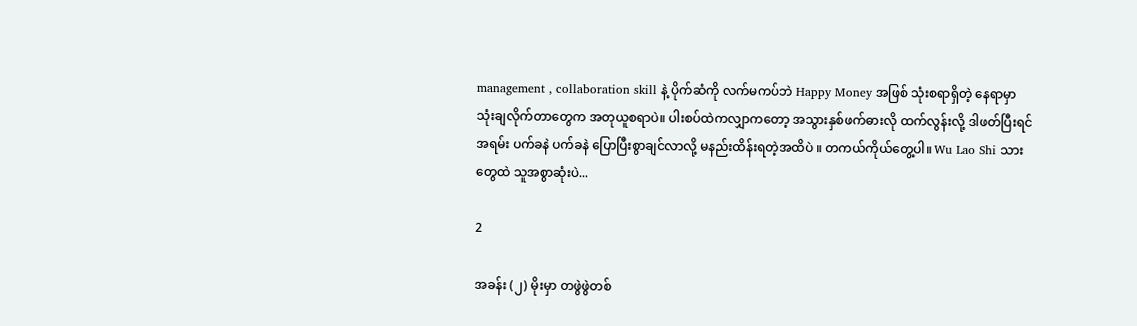management , collaboration skill နဲ့ ပိုက်ဆံကို လက်မကပ်ဘဲ Happy Money အဖြစ် သုံးစရာရှိတဲ့ နေရာမှာ သုံးချလိုက်တာတွေက အတုယူစရာပဲ။ ပါးစပ်ထဲကလျှာကတော့ အသွားနှစ်ဖက်ဓားလို ထက်လွန်းလို့ ဒါဖတ်ပြီးရင် အရမ်း ပက်ခနဲ ပက်ခနဲ ပြောပြီးစွာချင်လာလို့ မနည်းထိန်းရတဲ့အထိပဲ ။ တကယ်ကိုယ်တွေ့ပါ။ Wu Lao Shi သားတွေထဲ သူအစွာဆုံးပဲ...

2

အခန်း (၂) မိုးမှာ တဖွဲဖွဲတစ်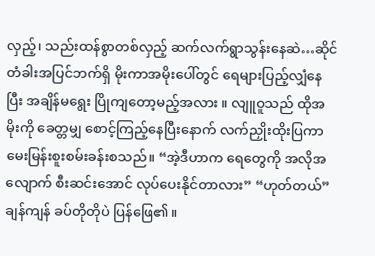လှည့်၊ သည်းထန်စွာတစ်လှည့် ဆက်လက်ရွာသွန်းနေဆဲ…ဆိုင်တံခါးအပြင်ဘက်ရှိ မိုးကာအမိုးပေါ်တွင် ရေများပြည့်လျှံနေပြီး အချိန်မရွေး ပြိုကျတော့မည့်အလား ။ လျူဝူသည် ထိုအမိုးကို ခေတ္တမျှ စောင့်ကြည့်နေပြီးနောက် လက်ညှိုးထိုးပြကာ မေးမြန်းစူးစမ်းခန်းစသည်။ “အဲ့ဒီဟာက ရေတွေကို အလိုအလျောက် စီးဆင်းအောင် လုပ်ပေးနိုင်တာလား” “ဟုတ်တယ်” ချန်ကျန် ခပ်တိုတိုပဲ ပြန်ဖြေ၏။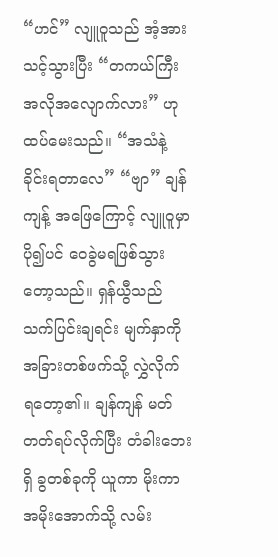“ဟင်” လျူဝူသည် အံ့အားသင့်သွားပြီး “တကယ်ကြီး အလိုအလျောက်လား” ဟု ထပ်မေးသည်။ “အသံနဲ့ ခိုင်းရတာလေ” “ဗျာ” ချန်ကျန့် အဖြေကြောင့် လျူဝူမှာ ပို၍ပင် ဝေခွဲမရဖြစ်သွားတော့သည်။ ရှန်ယွီသည် သက်ပြင်းချရင်း မျက်နှာကို အခြားတစ်ဖက်သို့ လွှဲလိုက်ရ‌တော့၏။ ချန်ကျန် မတ်တတ်ရပ်လိုက်ပြီး တံခါးဘေးရှိ ခွတစ်ခုကို ယူကာ မိုးကာအမိုးအောက်သို့ လမ်း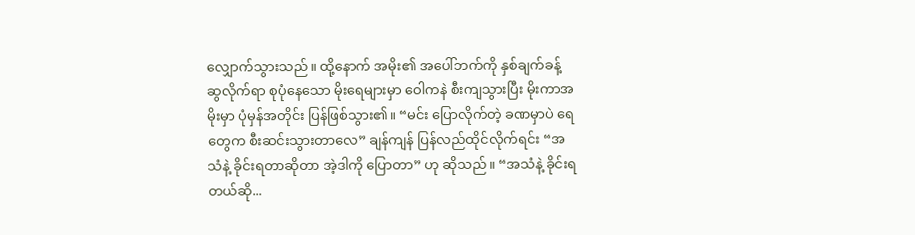လျှောက်သွားသည်။ ထို့နောက် အမိုး၏ အပေါ်ဘက်ကို နှစ်ချက်ခန့် ဆွလိုက်ရာ စုပုံနေသော မိုးရေများမှာ ဝေါကနဲ စီးကျသွားပြီး မိုးကာအမိုးမှာ ပုံမှန်အတိုင်း ပြန်ဖြစ်သွား၏။ “မင်း ပြောလိုက်တဲ့ ခဏမှာပဲ ရေတွေက စီးဆင်းသွားတာလေ” ချန်ကျန် ပြန်လည်ထိုင်လိုက်ရင်း “အသံနဲ့ ခိုင်းရတာဆိုတာ အဲ့ဒါကို ပြောတာ” ဟု ဆိုသည်။ “အသံနဲ့ ခိုင်းရတယ်ဆို...